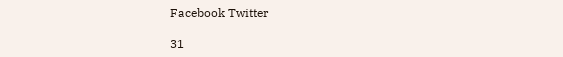Facebook Twitter

31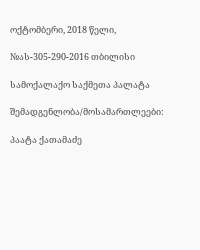ოქტომბერი, 2018 წელი,

№ას-305-290-2016 თბილისი

სამოქალაქო საქმეთა პალატა

შემადგენლობა/მოსამართლეები:

პაატა ქათამაძე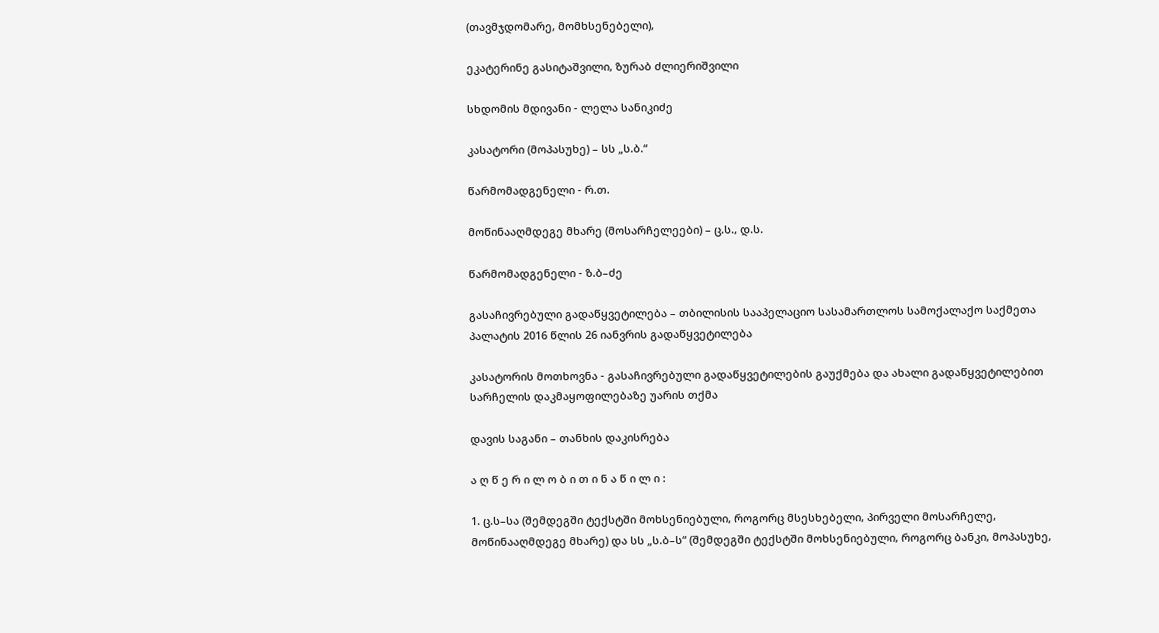(თავმჯდომარე, მომხსენებელი),

ეკატერინე გასიტაშვილი, ზურაბ ძლიერიშვილი

სხდომის მდივანი - ლელა სანიკიძე

კასატორი (მოპასუხე) – სს „ს.ბ.“

წარმომადგენელი - რ.თ.

მოწინააღმდეგე მხარე (მოსარჩელეები) – ც.ს., დ.ს.

წარმომადგენელი - ზ.ბ–ძე

გასაჩივრებული გადაწყვეტილება – თბილისის სააპელაციო სასამართლოს სამოქალაქო საქმეთა პალატის 2016 წლის 26 იანვრის გადაწყვეტილება

კასატორის მოთხოვნა - გასაჩივრებული გადაწყვეტილების გაუქმება და ახალი გადაწყვეტილებით სარჩელის დაკმაყოფილებაზე უარის თქმა

დავის საგანი – თანხის დაკისრება

ა ღ წ ე რ ი ლ ო ბ ი თ ი ნ ა წ ი ლ ი :

1. ც.ს–სა (შემდეგში ტექსტში მოხსენიებული, როგორც მსესხებელი, პირველი მოსარჩელე, მოწინააღმდეგე მხარე) და სს „ს.ბ–ს“ (შემდეგში ტექსტში მოხსენიებული, როგორც ბანკი, მოპასუხე,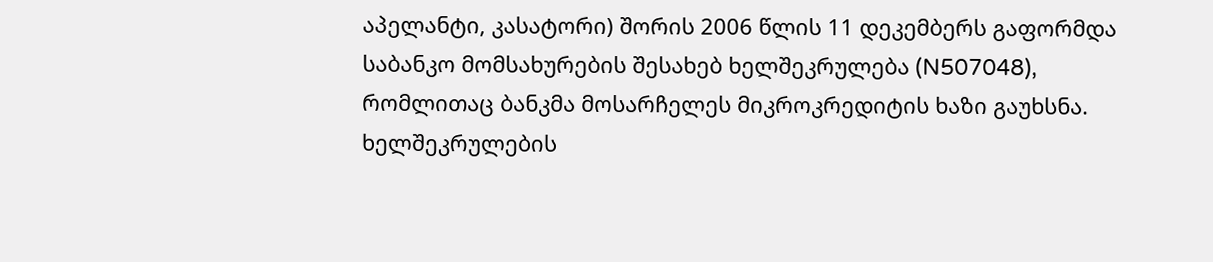აპელანტი, კასატორი) შორის 2006 წლის 11 დეკემბერს გაფორმდა საბანკო მომსახურების შესახებ ხელშეკრულება (N507048), რომლითაც ბანკმა მოსარჩელეს მიკროკრედიტის ხაზი გაუხსნა. ხელშეკრულების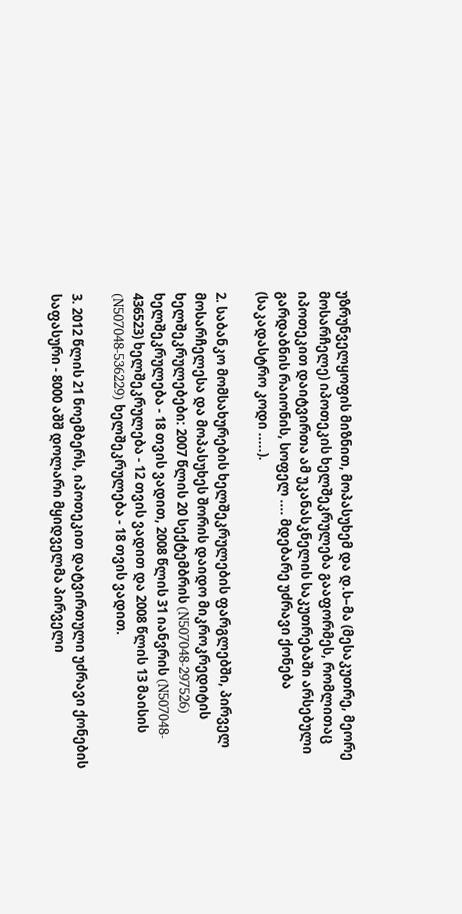უზრუნველყოფის მიზნით, მოპასუხემ და დ.ს–მა (მესაკუთრე, მეორე მოსარჩელე) იპოთეკის ხელშეკრულება გააფორმეს, რომლითაც იპოთეკით დაიტვირთა ამ უკანასკნელის საკუთრებაში არსებული გარდაბნის რაიონის, სოფელ .... მდებარე უძრავი ქონება (საკადასტრო კოდი .....).

2. საბანკო მომსახურების ხელშეკრულების ფარგლებში, პირველ მოსარჩელესა და მოპასუხეს შორის დაიდო მიკროკრედიტის ხელშეკრულებები: 2007 წლის 20 სექტემბრის (N507048-297526) ხელშეკრულება - 18 თვის ვადით, 2008 წლის 31 იანვრის (N507048- 436523) ხელშეკრულება - 12 თვის ვადით და 2008 წლის 13 მაისის (N507048-536229) ხელშეკრულება - 18 თვის ვადით.

3. 2012 წლის 21 ნოემბერს, იპოთეკით დატვირთული უძრავი ქონების საფასური - 8000 აშშ დოლარი მყიდველმა პირველი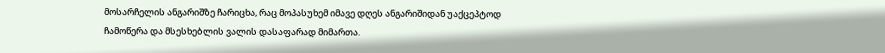მოსარჩელის ანგარიშზე ჩარიცხა, რაც მოპასუხემ იმავე დღეს ანგარიშიდან უაქცეპტოდ ჩამოწერა და მსესხებლის ვალის დასაფარად მიმართა.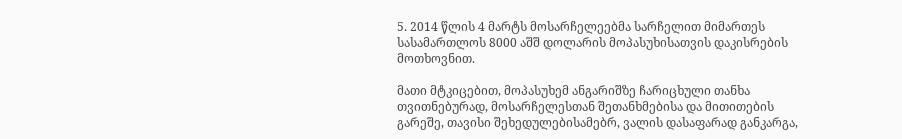5. 2014 წლის 4 მარტს მოსარჩელეებმა სარჩელით მიმართეს სასამართლოს 8000 აშშ დოლარის მოპასუხისათვის დაკისრების მოთხოვნით.

მათი მტკიცებით, მოპასუხემ ანგარიშზე ჩარიცხული თანხა თვითნებურად, მოსარჩელესთან შეთანხმებისა და მითითების გარეშე, თავისი შეხედულებისამებრ, ვალის დასაფარად განკარგა,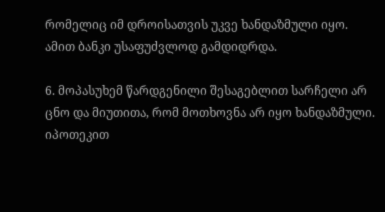რომელიც იმ დროისათვის უკვე ხანდაზმული იყო. ამით ბანკი უსაფუძვლოდ გამდიდრდა.

6. მოპასუხემ წარდგენილი შესაგებლით სარჩელი არ ცნო და მიუთითა, რომ მოთხოვნა არ იყო ხანდაზმული. იპოთეკით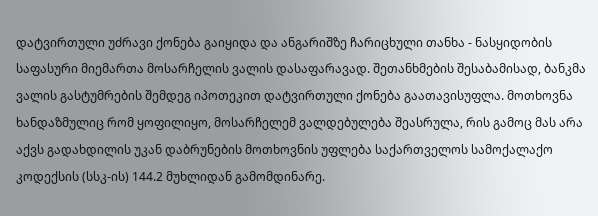დატვირთული უძრავი ქონება გაიყიდა და ანგარიშზე ჩარიცხული თანხა - ნასყიდობის საფასური მიემართა მოსარჩელის ვალის დასაფარავად. შეთანხმების შესაბამისად, ბანკმა ვალის გასტუმრების შემდეგ იპოთეკით დატვირთული ქონება გაათავისუფლა. მოთხოვნა ხანდაზმულიც რომ ყოფილიყო, მოსარჩელემ ვალდებულება შეასრულა, რის გამოც მას არა აქვს გადახდილის უკან დაბრუნების მოთხოვნის უფლება საქართველოს სამოქალაქო კოდექსის (სსკ-ის) 144.2 მუხლიდან გამომდინარე.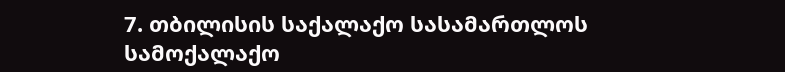7. თბილისის საქალაქო სასამართლოს სამოქალაქო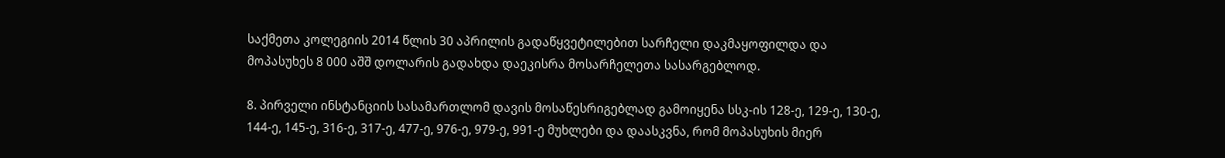საქმეთა კოლეგიის 2014 წლის 30 აპრილის გადაწყვეტილებით სარჩელი დაკმაყოფილდა და მოპასუხეს 8 000 აშშ დოლარის გადახდა დაეკისრა მოსარჩელეთა სასარგებლოდ.

8. პირველი ინსტანციის სასამართლომ დავის მოსაწესრიგებლად გამოიყენა სსკ-ის 128-ე, 129-ე, 130-ე, 144-ე, 145-ე, 316-ე, 317-ე, 477-ე, 976-ე, 979-ე, 991-ე მუხლები და დაასკვნა, რომ მოპასუხის მიერ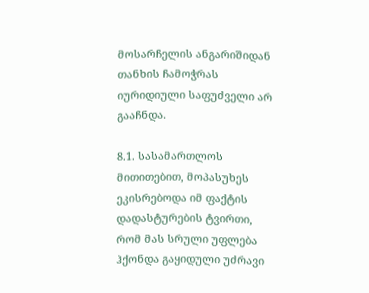მოსარჩელის ანგარიშიდან თანხის ჩამოჭრას იურიდიული საფუძველი არ გააჩნდა.

8.1. სასამართლოს მითითებით, მოპასუხეს ეკისრებოდა იმ ფაქტის დადასტურების ტვირთი, რომ მას სრული უფლება ჰქონდა გაყიდული უძრავი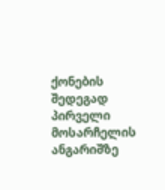ქონების შედეგად პირველი მოსარჩელის ანგარიშზე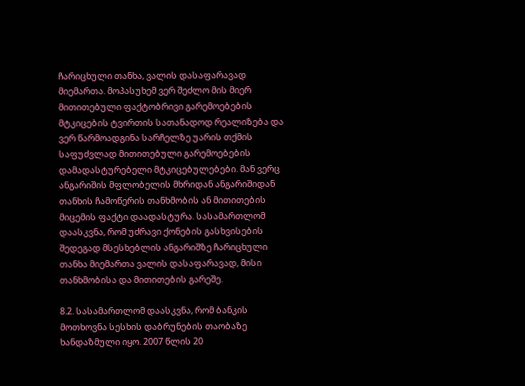ჩარიცხული თანხა, ვალის დასაფარავად მიემართა. მოპასუხემ ვერ შეძლო მის მიერ მითითებული ფაქტობრივი გარემოებების მტკიცების ტვირთის სათანადოდ რეალიზება და ვერ წარმოადგინა სარჩელზე უარის თქმის საფუძვლად მითითებული გარემოებების დამადასტურებელი მტკიცებულებები. მან ვერც ანგარიშის მფლობელის მხრიდან ანგარიშიდან თანხის ჩამოწერის თანხმობის ან მითითების მიცემის ფაქტი დაადასტურა. სასამართლომ დაასკვნა, რომ უძრავი ქონების გასხვისების შედეგად მსესხებლის ანგარიშზე ჩარიცხული თანხა მიემართა ვალის დასაფარავად, მისი თანხმობისა და მითითების გარეშე.

8.2. სასამართლომ დაასკვნა, რომ ბანკის მოთხოვნა სესხის დაბრუნების თაობაზე ხანდაზმული იყო. 2007 წლის 20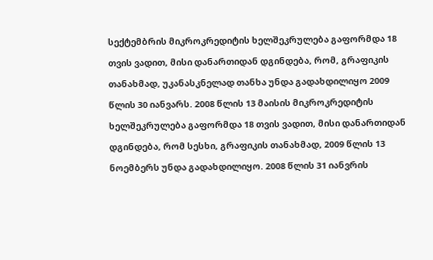სექტემბრის მიკროკრედიტის ხელშეკრულება გაფორმდა 18 თვის ვადით, მისი დანართიდან დგინდება, რომ, გრაფიკის თანახმად, უკანასკნელად თანხა უნდა გადახდილიყო 2009 წლის 30 იანვარს. 2008 წლის 13 მაისის მიკროკრედიტის ხელშეკრულება გაფორმდა 18 თვის ვადით, მისი დანართიდან დგინდება, რომ სესხი, გრაფიკის თანახმად, 2009 წლის 13 ნოემბერს უნდა გადახდილიყო. 2008 წლის 31 იანვრის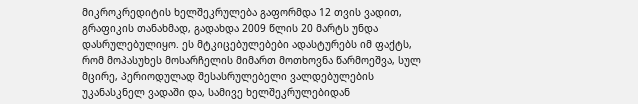მიკროკრედიტის ხელშეკრულება გაფორმდა 12 თვის ვადით, გრაფიკის თანახმად, გადახდა 2009 წლის 20 მარტს უნდა დასრულებულიყო. ეს მტკიცებულებები ადასტურებს იმ ფაქტს, რომ მოპასუხეს მოსარჩელის მიმართ მოთხოვნა წარმოეშვა, სულ მცირე, პერიოდულად შესასრულებელი ვალდებულების უკანასკნელ ვადაში და, სამივე ხელშეკრულებიდან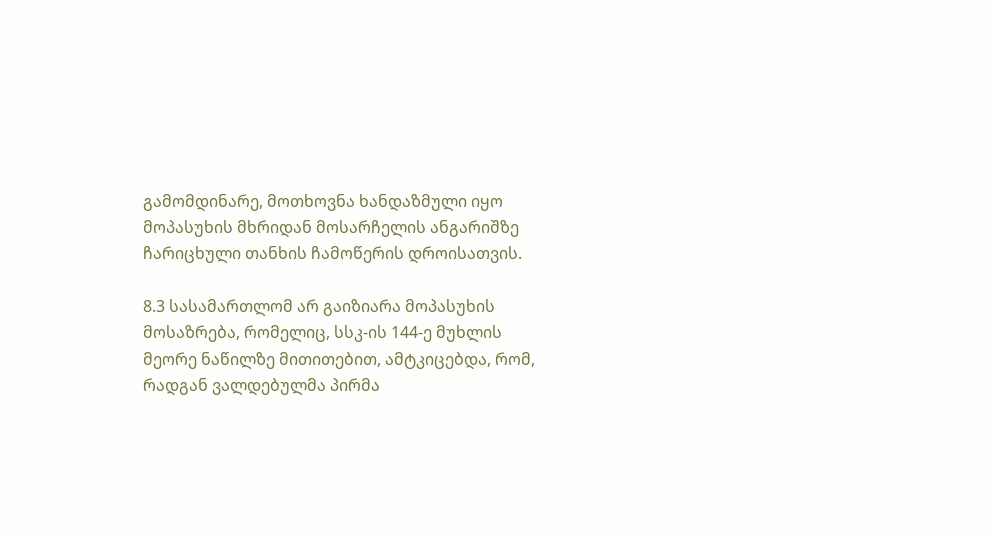გამომდინარე, მოთხოვნა ხანდაზმული იყო მოპასუხის მხრიდან მოსარჩელის ანგარიშზე ჩარიცხული თანხის ჩამოწერის დროისათვის.

8.3 სასამართლომ არ გაიზიარა მოპასუხის მოსაზრება, რომელიც, სსკ-ის 144-ე მუხლის მეორე ნაწილზე მითითებით, ამტკიცებდა, რომ, რადგან ვალდებულმა პირმა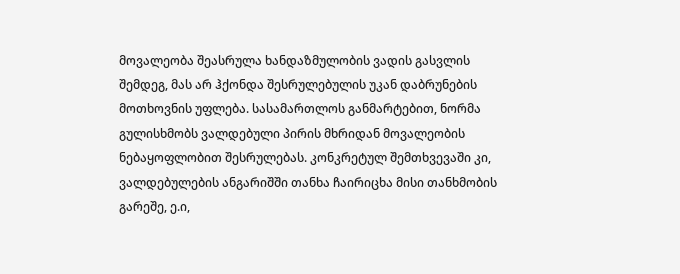მოვალეობა შეასრულა ხანდაზმულობის ვადის გასვლის შემდეგ, მას არ ჰქონდა შესრულებულის უკან დაბრუნების მოთხოვნის უფლება. სასამართლოს განმარტებით, ნორმა გულისხმობს ვალდებული პირის მხრიდან მოვალეობის ნებაყოფლობით შესრულებას. კონკრეტულ შემთხვევაში კი, ვალდებულების ანგარიშში თანხა ჩაირიცხა მისი თანხმობის გარეშე, ე.ი,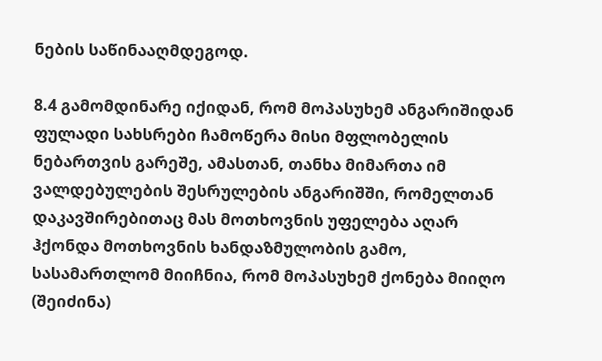ნების საწინააღმდეგოდ.

8.4 გამომდინარე იქიდან, რომ მოპასუხემ ანგარიშიდან ფულადი სახსრები ჩამოწერა მისი მფლობელის ნებართვის გარეშე, ამასთან, თანხა მიმართა იმ ვალდებულების შესრულების ანგარიშში, რომელთან დაკავშირებითაც მას მოთხოვნის უფელება აღარ ჰქონდა მოთხოვნის ხანდაზმულობის გამო, სასამართლომ მიიჩნია, რომ მოპასუხემ ქონება მიიღო (შეიძინა)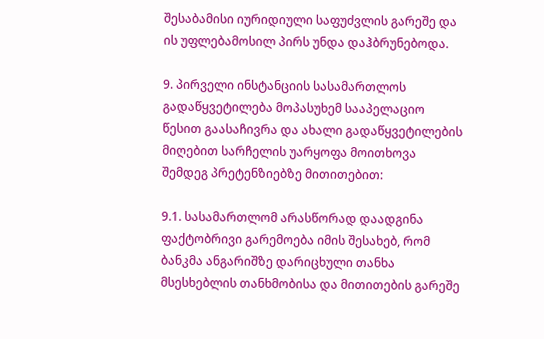შესაბამისი იურიდიული საფუძვლის გარეშე და ის უფლებამოსილ პირს უნდა დაჰბრუნებოდა.

9. პირველი ინსტანციის სასამართლოს გადაწყვეტილება მოპასუხემ სააპელაციო წესით გაასაჩივრა და ახალი გადაწყვეტილების მიღებით სარჩელის უარყოფა მოითხოვა შემდეგ პრეტენზიებზე მითითებით:

9.1. სასამართლომ არასწორად დაადგინა ფაქტობრივი გარემოება იმის შესახებ, რომ ბანკმა ანგარიშზე დარიცხული თანხა მსესხებლის თანხმობისა და მითითების გარეშე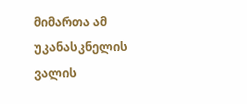მიმართა ამ უკანასკნელის ვალის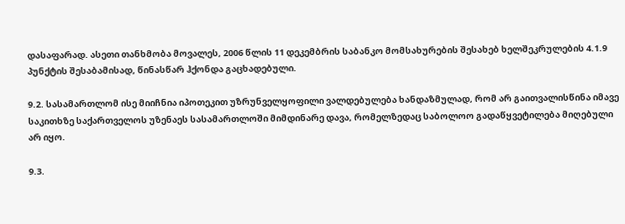დასაფარად. ასეთი თანხმობა მოვალეს, 2006 წლის 11 დეკემბრის საბანკო მომსახურების შესახებ ხელშეკრულების 4.1.9 პუნქტის შესაბამისად, წინასწარ ჰქონდა გაცხადებული.

9.2. სასამართლომ ისე მიიჩნია იპოთეკით უზრუნველყოფილი ვალდებულება ხანდაზმულად, რომ არ გაითვალისწინა იმავე საკითხზე საქართველოს უზენაეს სასამართლოში მიმდინარე დავა, რომელზედაც საბოლოო გადაწყვეტილება მიღებული არ იყო.

9.3.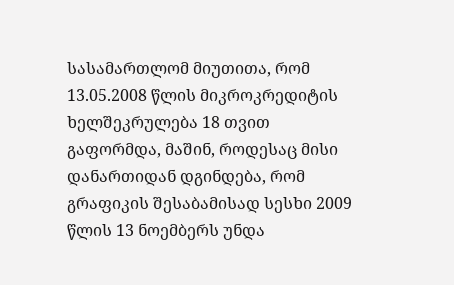სასამართლომ მიუთითა, რომ 13.05.2008 წლის მიკროკრედიტის ხელშეკრულება 18 თვით გაფორმდა, მაშინ, როდესაც მისი დანართიდან დგინდება, რომ გრაფიკის შესაბამისად სესხი 2009 წლის 13 ნოემბერს უნდა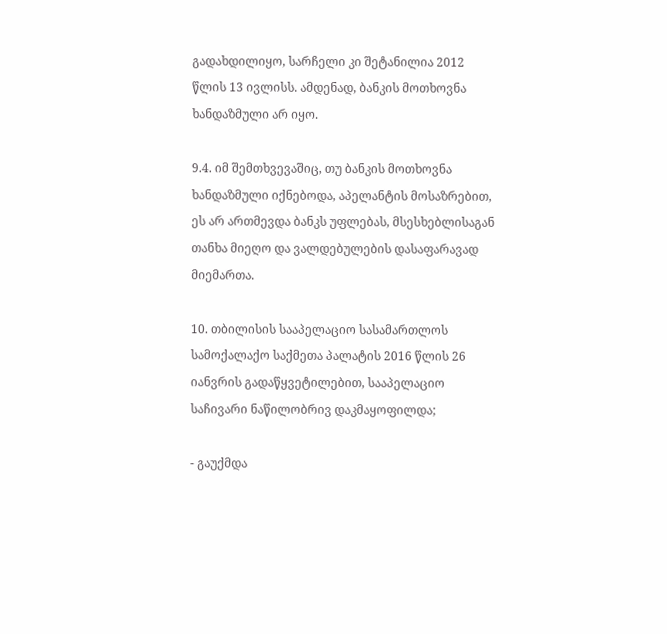გადახდილიყო, სარჩელი კი შეტანილია 2012 წლის 13 ივლისს. ამდენად, ბანკის მოთხოვნა ხანდაზმული არ იყო.

9.4. იმ შემთხვევაშიც, თუ ბანკის მოთხოვნა ხანდაზმული იქნებოდა, აპელანტის მოსაზრებით, ეს არ ართმევდა ბანკს უფლებას, მსესხებლისაგან თანხა მიეღო და ვალდებულების დასაფარავად მიემართა.

10. თბილისის სააპელაციო სასამართლოს სამოქალაქო საქმეთა პალატის 2016 წლის 26 იანვრის გადაწყვეტილებით, სააპელაციო საჩივარი ნაწილობრივ დაკმაყოფილდა;

- გაუქმდა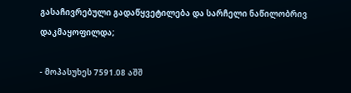გასაჩივრებული გადაწყვეტილება და სარჩელი ნაწილობრივ დაკმაყოფილდა;

- მოპასუხეს 7591.08 აშშ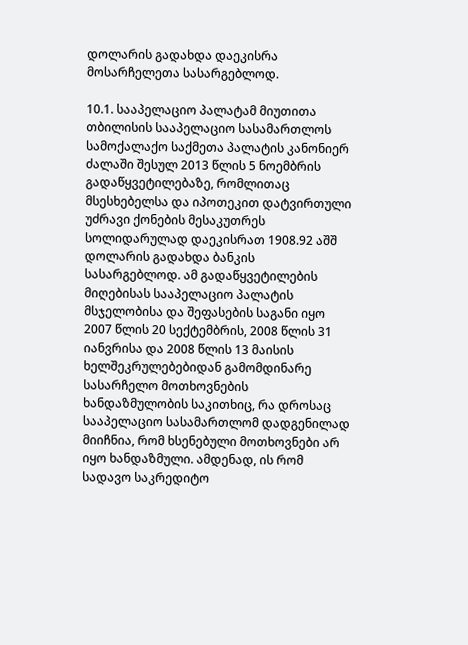დოლარის გადახდა დაეკისრა მოსარჩელეთა სასარგებლოდ.

10.1. სააპელაციო პალატამ მიუთითა თბილისის სააპელაციო სასამართლოს სამოქალაქო საქმეთა პალატის კანონიერ ძალაში შესულ 2013 წლის 5 ნოემბრის გადაწყვეტილებაზე, რომლითაც მსესხებელსა და იპოთეკით დატვირთული უძრავი ქონების მესაკუთრეს სოლიდარულად დაეკისრათ 1908.92 აშშ დოლარის გადახდა ბანკის სასარგებლოდ. ამ გადაწყვეტილების მიღებისას სააპელაციო პალატის მსჯელობისა და შეფასების საგანი იყო 2007 წლის 20 სექტემბრის, 2008 წლის 31 იანვრისა და 2008 წლის 13 მაისის ხელშეკრულებებიდან გამომდინარე სასარჩელო მოთხოვნების ხანდაზმულობის საკითხიც, რა დროსაც სააპელაციო სასამართლომ დადგენილად მიიჩნია, რომ ხსენებული მოთხოვნები არ იყო ხანდაზმული. ამდენად, ის რომ სადავო საკრედიტო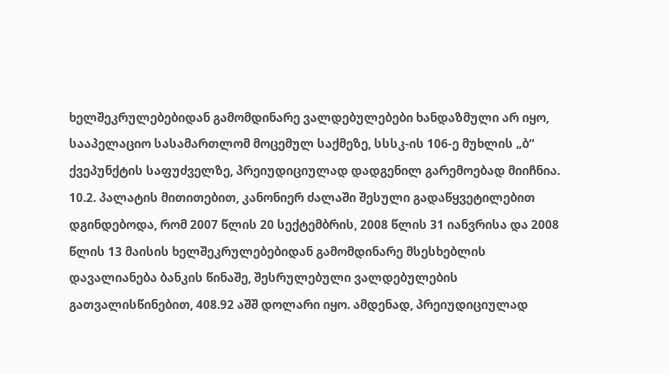ხელშეკრულებებიდან გამომდინარე ვალდებულებები ხანდაზმული არ იყო, სააპელაციო სასამართლომ მოცემულ საქმეზე, სსსკ-ის 106-ე მუხლის „ბ“ ქვეპუნქტის საფუძველზე, პრეიუდიციულად დადგენილ გარემოებად მიიჩნია. 10.2. პალატის მითითებით, კანონიერ ძალაში შესული გადაწყვეტილებით დგინდებოდა, რომ 2007 წლის 20 სექტემბრის, 2008 წლის 31 იანვრისა და 2008 წლის 13 მაისის ხელშეკრულებებიდან გამომდინარე მსესხებლის დავალიანება ბანკის წინაშე, შესრულებული ვალდებულების გათვალისწინებით, 408.92 აშშ დოლარი იყო. ამდენად, პრეიუდიციულად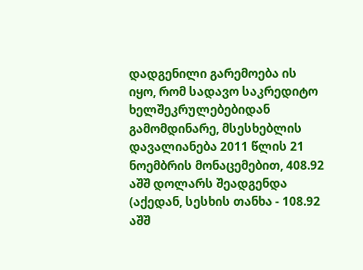დადგენილი გარემოება ის იყო, რომ სადავო საკრედიტო ხელშეკრულებებიდან გამომდინარე, მსესხებლის დავალიანება 2011 წლის 21 ნოემბრის მონაცემებით, 408.92 აშშ დოლარს შეადგენდა (აქედან, სესხის თანხა - 108.92 აშშ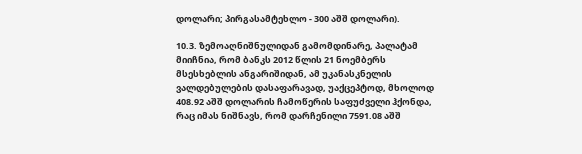დოლარი; პირგასამტეხლო - 300 აშშ დოლარი).

10.3. ზემოაღნიშნულიდან გამომდინარე, პალატამ მიიჩნია, რომ ბანკს 2012 წლის 21 ნოემბერს მსესხებლის ანგარიშიდან, ამ უკანასკნელის ვალდებულების დასაფარავად, უაქცეპტოდ, მხოლოდ 408.92 აშშ დოლარის ჩამოწერის საფუძველი ჰქონდა, რაც იმას ნიშნავს, რომ დარჩენილი 7591.08 აშშ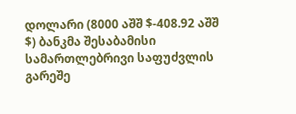დოლარი (8000 აშშ $-408.92 აშშ $) ბანკმა შესაბამისი სამართლებრივი საფუძვლის გარეშე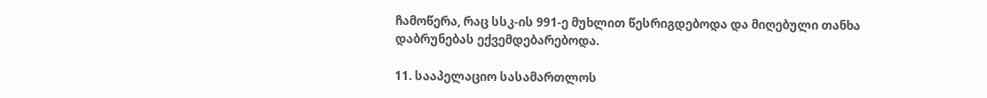ჩამოწერა, რაც სსკ-ის 991-ე მუხლით წესრიგდებოდა და მიღებული თანხა დაბრუნებას ექვემდებარებოდა.

11. სააპელაციო სასამართლოს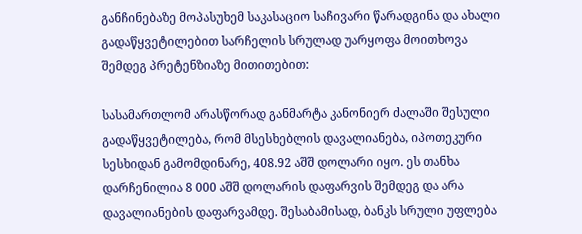განჩინებაზე მოპასუხემ საკასაციო საჩივარი წარადგინა და ახალი გადაწყვეტილებით სარჩელის სრულად უარყოფა მოითხოვა შემდეგ პრეტენზიაზე მითითებით:

სასამართლომ არასწორად განმარტა კანონიერ ძალაში შესული გადაწყვეტილება, რომ მსესხებლის დავალიანება, იპოთეკური სესხიდან გამომდინარე, 408.92 აშშ დოლარი იყო. ეს თანხა დარჩენილია 8 000 აშშ დოლარის დაფარვის შემდეგ და არა დავალიანების დაფარვამდე. შესაბამისად, ბანკს სრული უფლება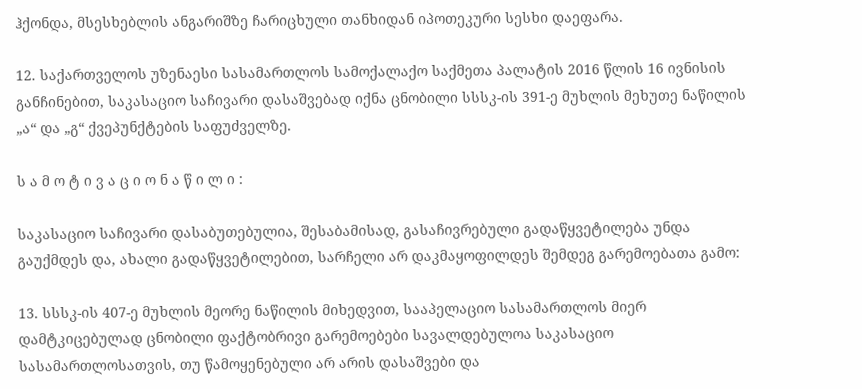ჰქონდა, მსესხებლის ანგარიშზე ჩარიცხული თანხიდან იპოთეკური სესხი დაეფარა.

12. საქართველოს უზენაესი სასამართლოს სამოქალაქო საქმეთა პალატის 2016 წლის 16 ივნისის განჩინებით, საკასაციო საჩივარი დასაშვებად იქნა ცნობილი სსსკ-ის 391-ე მუხლის მეხუთე ნაწილის „ა“ და „გ“ ქვეპუნქტების საფუძველზე.

ს ა მ ო ტ ი ვ ა ც ი ო ნ ა წ ი ლ ი :

საკასაციო საჩივარი დასაბუთებულია, შესაბამისად, გასაჩივრებული გადაწყვეტილება უნდა გაუქმდეს და, ახალი გადაწყვეტილებით, სარჩელი არ დაკმაყოფილდეს შემდეგ გარემოებათა გამო:

13. სსსკ-ის 407-ე მუხლის მეორე ნაწილის მიხედვით, სააპელაციო სასამართლოს მიერ დამტკიცებულად ცნობილი ფაქტობრივი გარემოებები სავალდებულოა საკასაციო სასამართლოსათვის, თუ წამოყენებული არ არის დასაშვები და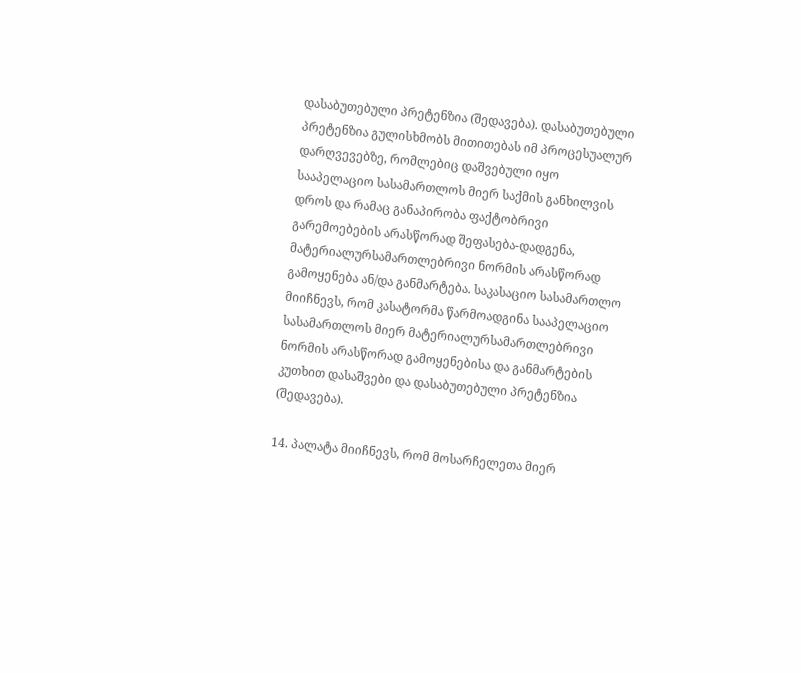დასაბუთებული პრეტენზია (შედავება). დასაბუთებული პრეტენზია გულისხმობს მითითებას იმ პროცესუალურ დარღვევებზე, რომლებიც დაშვებული იყო სააპელაციო სასამართლოს მიერ საქმის განხილვის დროს და რამაც განაპირობა ფაქტობრივი გარემოებების არასწორად შეფასება-დადგენა, მატერიალურსამართლებრივი ნორმის არასწორად გამოყენება ან/და განმარტება. საკასაციო სასამართლო მიიჩნევს, რომ კასატორმა წარმოადგინა სააპელაციო სასამართლოს მიერ მატერიალურსამართლებრივი ნორმის არასწორად გამოყენებისა და განმარტების კუთხით დასაშვები და დასაბუთებული პრეტენზია (შედავება).

14. პალატა მიიჩნევს, რომ მოსარჩელეთა მიერ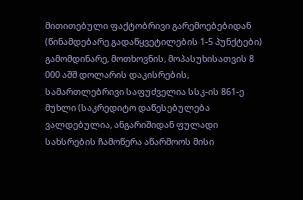მითითებული ფაქტობრივი გარემოებებიდან (წინამდებარე გადაწყვეტილების 1-5 პუნქტები) გამომდინარე, მოთხოვნის, მოპასუხისათვის 8 000 აშშ დოლარის დაკისრების, სამართლებრივი საფუძველია სსკ-ის 861-ე მუხლი (საკრედიტო დაწესებულება ვალდებულია, ანგარიშიდან ფულადი სახსრების ჩამოწერა აწარმოოს მისი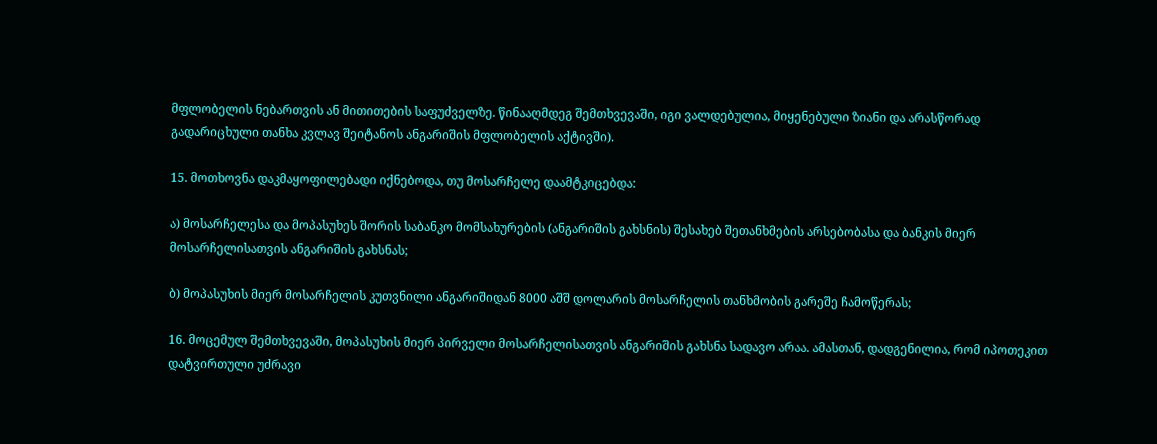მფლობელის ნებართვის ან მითითების საფუძველზე. წინააღმდეგ შემთხვევაში, იგი ვალდებულია, მიყენებული ზიანი და არასწორად გადარიცხული თანხა კვლავ შეიტანოს ანგარიშის მფლობელის აქტივში).

15. მოთხოვნა დაკმაყოფილებადი იქნებოდა, თუ მოსარჩელე დაამტკიცებდა:

ა) მოსარჩელესა და მოპასუხეს შორის საბანკო მომსახურების (ანგარიშის გახსნის) შესახებ შეთანხმების არსებობასა და ბანკის მიერ მოსარჩელისათვის ანგარიშის გახსნას;

ბ) მოპასუხის მიერ მოსარჩელის კუთვნილი ანგარიშიდან 8000 აშშ დოლარის მოსარჩელის თანხმობის გარეშე ჩამოწერას;

16. მოცემულ შემთხვევაში, მოპასუხის მიერ პირველი მოსარჩელისათვის ანგარიშის გახსნა სადავო არაა. ამასთან, დადგენილია, რომ იპოთეკით დატვირთული უძრავი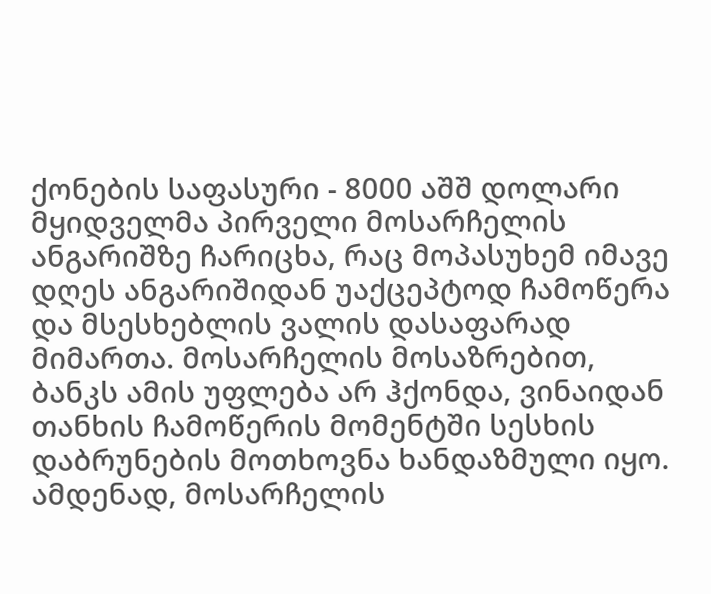ქონების საფასური - 8000 აშშ დოლარი მყიდველმა პირველი მოსარჩელის ანგარიშზე ჩარიცხა, რაც მოპასუხემ იმავე დღეს ანგარიშიდან უაქცეპტოდ ჩამოწერა და მსესხებლის ვალის დასაფარად მიმართა. მოსარჩელის მოსაზრებით, ბანკს ამის უფლება არ ჰქონდა, ვინაიდან თანხის ჩამოწერის მომენტში სესხის დაბრუნების მოთხოვნა ხანდაზმული იყო. ამდენად, მოსარჩელის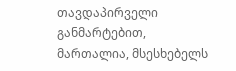თავდაპირველი განმარტებით, მართალია, მსესხებელს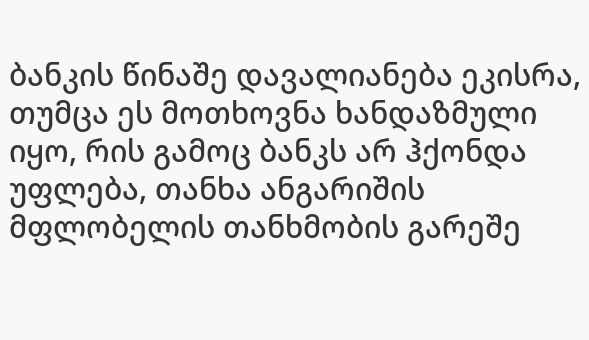ბანკის წინაშე დავალიანება ეკისრა, თუმცა ეს მოთხოვნა ხანდაზმული იყო, რის გამოც ბანკს არ ჰქონდა უფლება, თანხა ანგარიშის მფლობელის თანხმობის გარეშე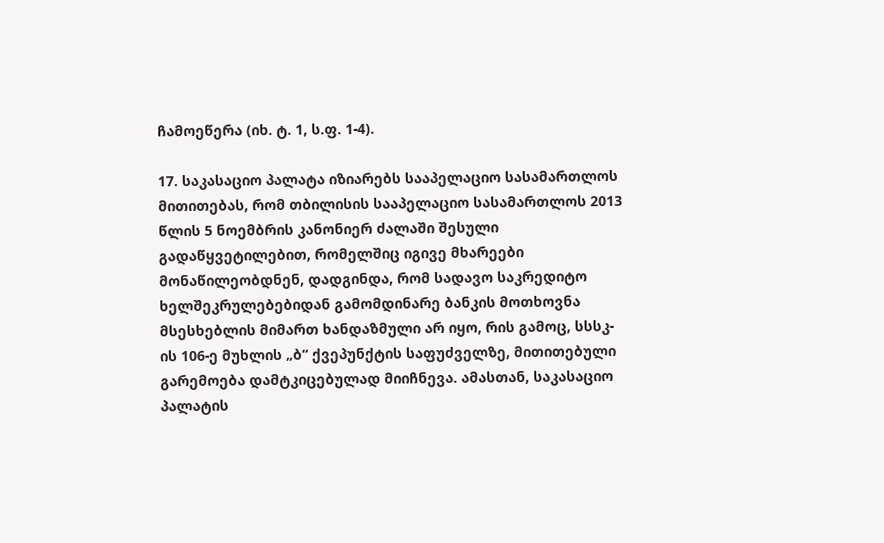ჩამოეწერა (იხ. ტ. 1, ს.ფ. 1-4).

17. საკასაციო პალატა იზიარებს სააპელაციო სასამართლოს მითითებას, რომ თბილისის სააპელაციო სასამართლოს 2013 წლის 5 ნოემბრის კანონიერ ძალაში შესული გადაწყვეტილებით, რომელშიც იგივე მხარეები მონაწილეობდნენ, დადგინდა, რომ სადავო საკრედიტო ხელშეკრულებებიდან გამომდინარე ბანკის მოთხოვნა მსესხებლის მიმართ ხანდაზმული არ იყო, რის გამოც, სსსკ-ის 106-ე მუხლის „ბ“ ქვეპუნქტის საფუძველზე, მითითებული გარემოება დამტკიცებულად მიიჩნევა. ამასთან, საკასაციო პალატის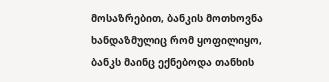მოსაზრებით, ბანკის მოთხოვნა ხანდაზმულიც რომ ყოფილიყო, ბანკს მაინც ექნებოდა თანხის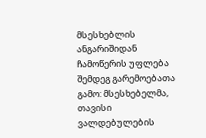მსესხებლის ანგარიშიდან ჩამოწერის უფლება შემდეგ გარემოებათა გამო: მსესხებელმა, თავისი ვალდებულების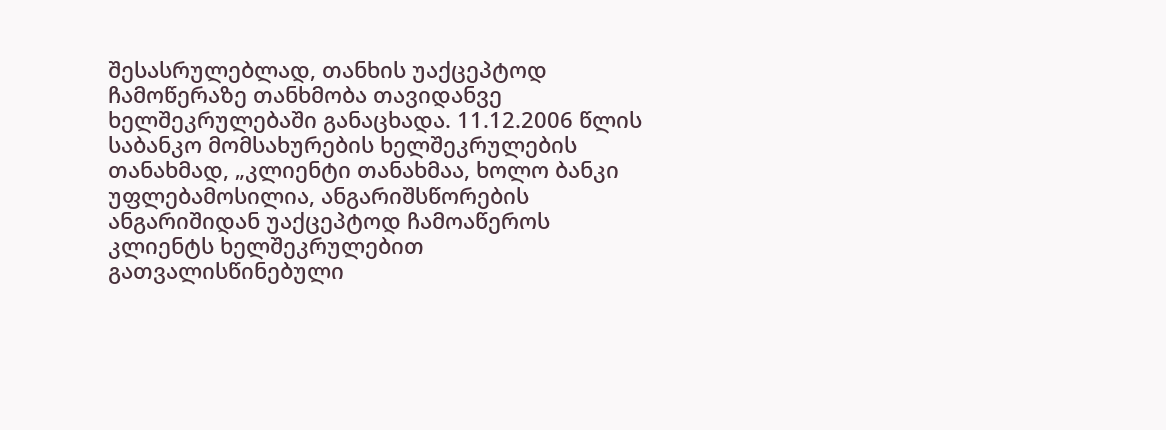შესასრულებლად, თანხის უაქცეპტოდ ჩამოწერაზე თანხმობა თავიდანვე ხელშეკრულებაში განაცხადა. 11.12.2006 წლის საბანკო მომსახურების ხელშეკრულების თანახმად, „კლიენტი თანახმაა, ხოლო ბანკი უფლებამოსილია, ანგარიშსწორების ანგარიშიდან უაქცეპტოდ ჩამოაწეროს კლიენტს ხელშეკრულებით გათვალისწინებული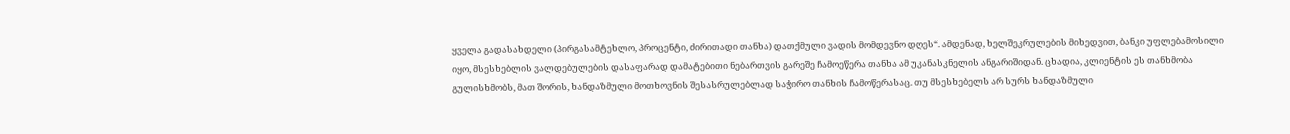ყველა გადასახდელი (პირგასამტეხლო, პროცენტი, ძირითადი თანხა) დათქმული ვადის მომდევნო დღეს“. ამდენად, ხელშეკრულების მიხედვით, ბანკი უფლებამოსილი იყო, მსესხებლის ვალდებულების დასაფარად დამატებითი ნებართვის გარეშე ჩამოეწერა თანხა ამ უკანასკნელის ანგარიშიდან. ცხადია, კლიენტის ეს თანხმობა გულისხმობს, მათ შორის, ხანდაზმული მოთხოვნის შესასრულებლად საჭირო თანხის ჩამოწერასაც. თუ მსესხებელს არ სურს ხანდაზმული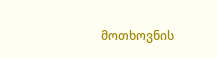მოთხოვნის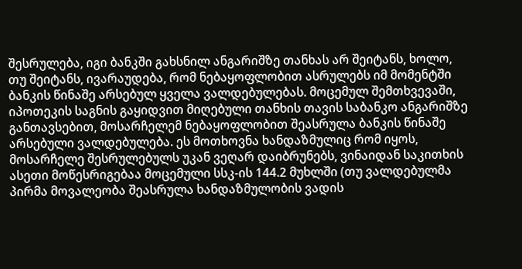შესრულება, იგი ბანკში გახსნილ ანგარიშზე თანხას არ შეიტანს, ხოლო, თუ შეიტანს, ივარაუდება, რომ ნებაყოფლობით ასრულებს იმ მომენტში ბანკის წინაშე არსებულ ყველა ვალდებულებას. მოცემულ შემთხვევაში, იპოთეკის საგნის გაყიდვით მიღებული თანხის თავის საბანკო ანგარიშზე განთავსებით, მოსარჩელემ ნებაყოფლობით შეასრულა ბანკის წინაშე არსებული ვალდებულება. ეს მოთხოვნა ხანდაზმულიც რომ იყოს, მოსარჩელე შესრულებულს უკან ვეღარ დაიბრუნებს, ვინაიდან საკითხის ასეთი მოწესრიგებაა მოცემული სსკ-ის 144.2 მუხლში (თუ ვალდებულმა პირმა მოვალეობა შეასრულა ხანდაზმულობის ვადის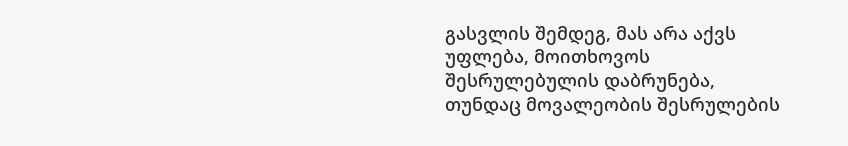გასვლის შემდეგ, მას არა აქვს უფლება, მოითხოვოს შესრულებულის დაბრუნება, თუნდაც მოვალეობის შესრულების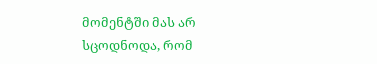მომენტში მას არ სცოდნოდა, რომ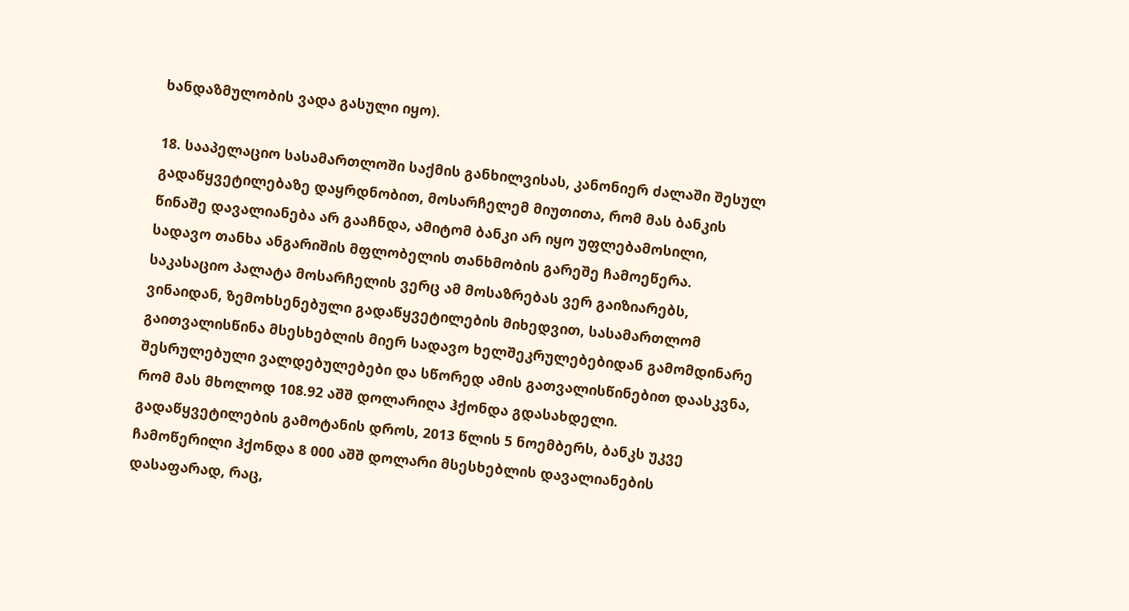ხანდაზმულობის ვადა გასული იყო).

18. სააპელაციო სასამართლოში საქმის განხილვისას, კანონიერ ძალაში შესულ გადაწყვეტილებაზე დაყრდნობით, მოსარჩელემ მიუთითა, რომ მას ბანკის წინაშე დავალიანება არ გააჩნდა, ამიტომ ბანკი არ იყო უფლებამოსილი, სადავო თანხა ანგარიშის მფლობელის თანხმობის გარეშე ჩამოეწერა. საკასაციო პალატა მოსარჩელის ვერც ამ მოსაზრებას ვერ გაიზიარებს, ვინაიდან, ზემოხსენებული გადაწყვეტილების მიხედვით, სასამართლომ გაითვალისწინა მსესხებლის მიერ სადავო ხელშეკრულებებიდან გამომდინარე შესრულებული ვალდებულებები და სწორედ ამის გათვალისწინებით დაასკვნა, რომ მას მხოლოდ 108.92 აშშ დოლარიღა ჰქონდა გდასახდელი. გადაწყვეტილების გამოტანის დროს, 2013 წლის 5 ნოემბერს, ბანკს უკვე ჩამოწერილი ჰქონდა 8 000 აშშ დოლარი მსესხებლის დავალიანების დასაფარად, რაც,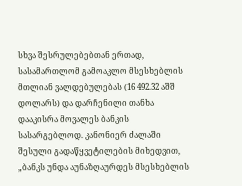სხვა შესრულებებთან ერთად, სასამართლომ გამოაკლო მსესხებლის მთლიან ვალდებულებას (16 492.32 აშშ დოლარს) და დარჩენილი თანხა დააკისრა მოვალეს ბანკის სასარგებლოდ. კანონიერ ძალაში შესული გადაწყვეტილების მიხედვით, „ბანკს უნდა აუნაზღაურდეს მსესხებლის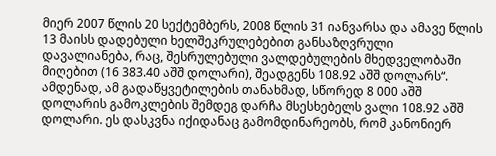მიერ 2007 წლის 20 სექტემბერს, 2008 წლის 31 იანვარსა და ამავე წლის 13 მაისს დადებული ხელშეკრულებებით განსაზღვრული დავალიანება, რაც, შესრულებული ვალდებულების მხედველობაში მიღებით (16 383.40 აშშ დოლარი), შეადგენს 108.92 აშშ დოლარს“. ამდენად, ამ გადაწყვეტილების თანახმად, სწორედ 8 000 აშშ დოლარის გამოკლების შემდეგ დარჩა მსესხებელს ვალი 108.92 აშშ დოლარი. ეს დასკვნა იქიდანაც გამომდინარეობს, რომ კანონიერ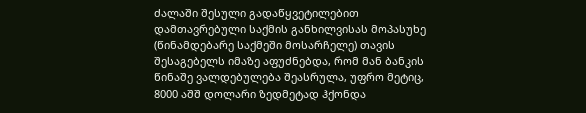ძალაში შესული გადაწყვეტილებით დამთავრებული საქმის განხილვისას მოპასუხე (წინამდებარე საქმეში მოსარჩელე) თავის შესაგებელს იმაზე აფუძნებდა, რომ მან ბანკის წინაშე ვალდებულება შეასრულა, უფრო მეტიც, 8000 აშშ დოლარი ზედმეტად ჰქონდა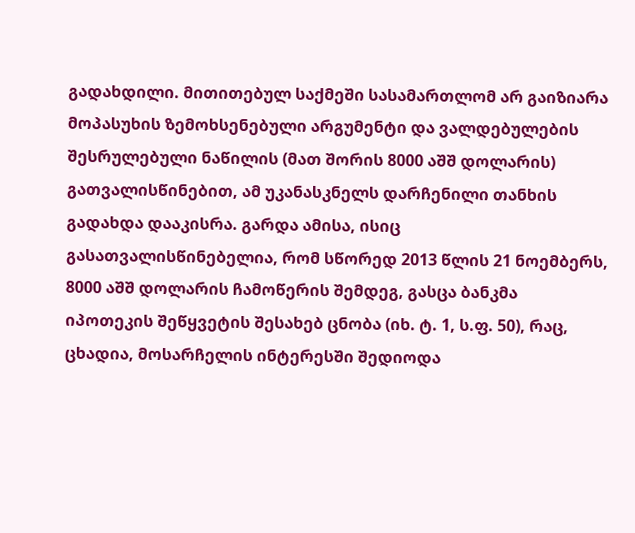გადახდილი. მითითებულ საქმეში სასამართლომ არ გაიზიარა მოპასუხის ზემოხსენებული არგუმენტი და ვალდებულების შესრულებული ნაწილის (მათ შორის 8000 აშშ დოლარის) გათვალისწინებით, ამ უკანასკნელს დარჩენილი თანხის გადახდა დააკისრა. გარდა ამისა, ისიც გასათვალისწინებელია, რომ სწორედ 2013 წლის 21 ნოემბერს, 8000 აშშ დოლარის ჩამოწერის შემდეგ, გასცა ბანკმა იპოთეკის შეწყვეტის შესახებ ცნობა (იხ. ტ. 1, ს.ფ. 50), რაც, ცხადია, მოსარჩელის ინტერესში შედიოდა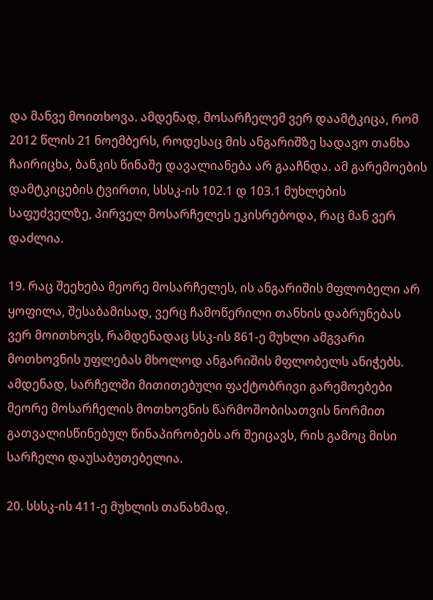და მანვე მოითხოვა. ამდენად, მოსარჩელემ ვერ დაამტკიცა, რომ 2012 წლის 21 ნოემბერს, როდესაც მის ანგარიშზე სადავო თანხა ჩაირიცხა, ბანკის წინაშე დავალიანება არ გააჩნდა. ამ გარემოების დამტკიცების ტვირთი, სსსკ-ის 102.1 დ 103.1 მუხლების საფუძველზე, პირველ მოსარჩელეს ეკისრებოდა, რაც მან ვერ დაძლია.

19. რაც შეეხება მეორე მოსარჩელეს, ის ანგარიშის მფლობელი არ ყოფილა, შესაბამისად, ვერც ჩამოწერილი თანხის დაბრუნებას ვერ მოითხოვს, რამდენადაც სსკ-ის 861-ე მუხლი ამგვარი მოთხოვნის უფლებას მხოლოდ ანგარიშის მფლობელს ანიჭებს. ამდენად, სარჩელში მითითებული ფაქტობრივი გარემოებები მეორე მოსარჩელის მოთხოვნის წარმოშობისათვის ნორმით გათვალისწინებულ წინაპირობებს არ შეიცავს, რის გამოც მისი სარჩელი დაუსაბუთებელია.

20. სსსკ-ის 411-ე მუხლის თანახმად,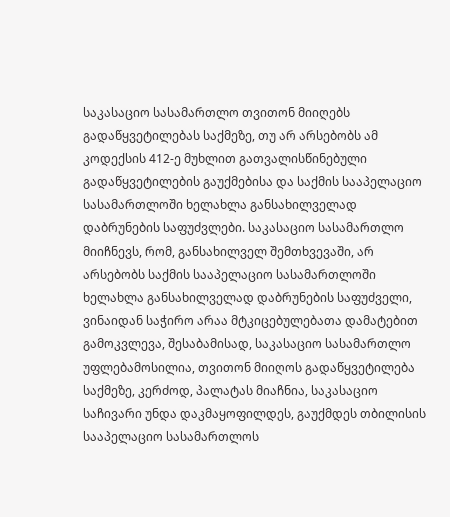საკასაციო სასამართლო თვითონ მიიღებს გადაწყვეტილებას საქმეზე, თუ არ არსებობს ამ კოდექსის 412-ე მუხლით გათვალისწინებული გადაწყვეტილების გაუქმებისა და საქმის სააპელაციო სასამართლოში ხელახლა განსახილველად დაბრუნების საფუძვლები. საკასაციო სასამართლო მიიჩნევს, რომ, განსახილველ შემთხვევაში, არ არსებობს საქმის სააპელაციო სასამართლოში ხელახლა განსახილველად დაბრუნების საფუძველი, ვინაიდან საჭირო არაა მტკიცებულებათა დამატებით გამოკვლევა, შესაბამისად, საკასაციო სასამართლო უფლებამოსილია, თვითონ მიიღოს გადაწყვეტილება საქმეზე, კერძოდ, პალატას მიაჩნია, საკასაციო საჩივარი უნდა დაკმაყოფილდეს, გაუქმდეს თბილისის სააპელაციო სასამართლოს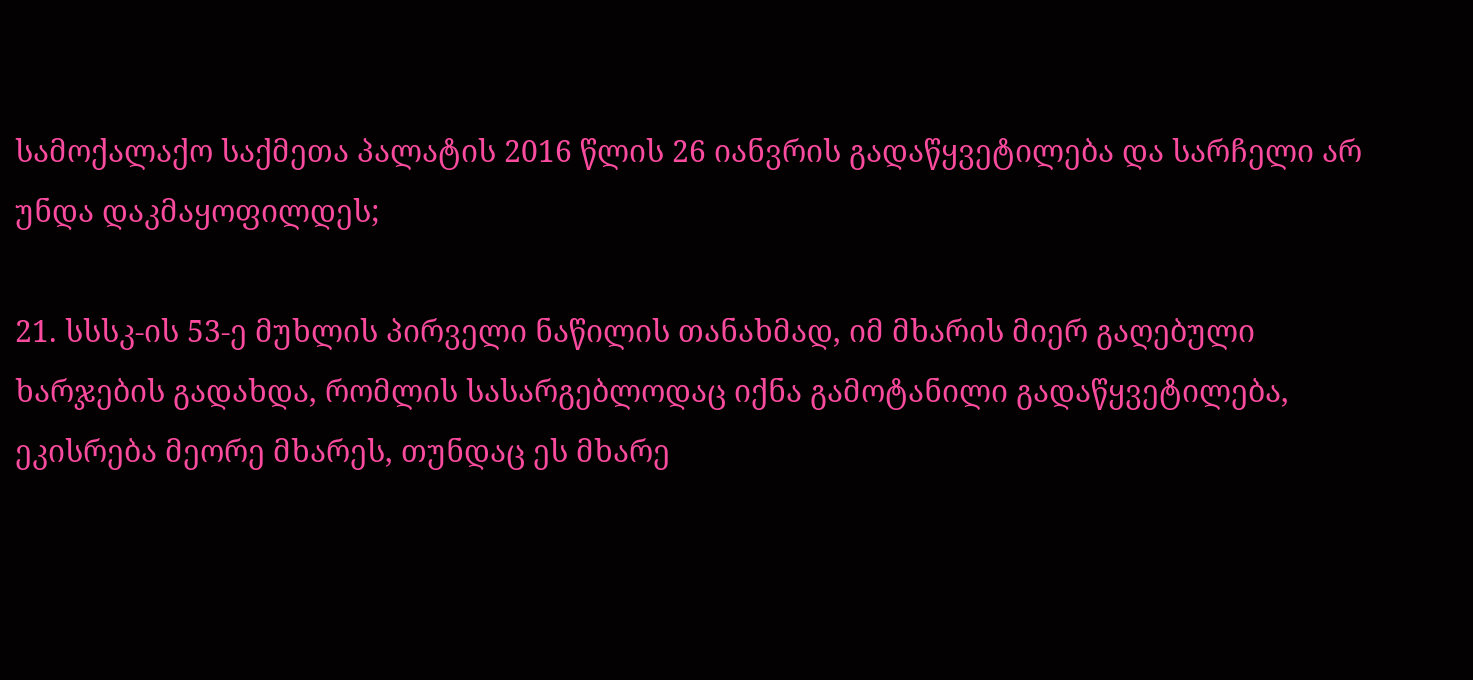სამოქალაქო საქმეთა პალატის 2016 წლის 26 იანვრის გადაწყვეტილება და სარჩელი არ უნდა დაკმაყოფილდეს;

21. სსსკ-ის 53-ე მუხლის პირველი ნაწილის თანახმად, იმ მხარის მიერ გაღებული ხარჯების გადახდა, რომლის სასარგებლოდაც იქნა გამოტანილი გადაწყვეტილება, ეკისრება მეორე მხარეს, თუნდაც ეს მხარე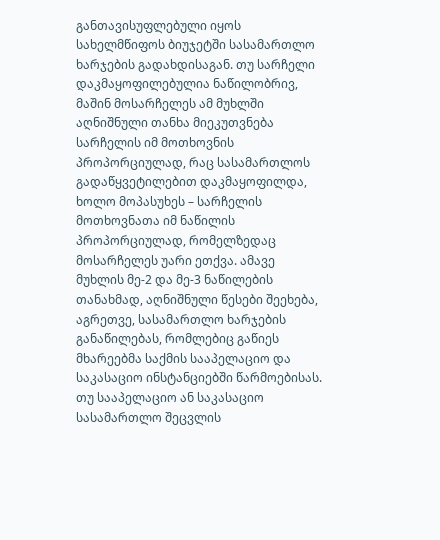განთავისუფლებული იყოს სახელმწიფოს ბიუჯეტში სასამართლო ხარჯების გადახდისაგან. თუ სარჩელი დაკმაყოფილებულია ნაწილობრივ, მაშინ მოსარჩელეს ამ მუხლში აღნიშნული თანხა მიეკუთვნება სარჩელის იმ მოთხოვნის პროპორციულად, რაც სასამართლოს გადაწყვეტილებით დაკმაყოფილდა, ხოლო მოპასუხეს – სარჩელის მოთხოვნათა იმ ნაწილის პროპორციულად, რომელზედაც მოსარჩელეს უარი ეთქვა. ამავე მუხლის მე-2 და მე-3 ნაწილების თანახმად, აღნიშნული წესები შეეხება, აგრეთვე, სასამართლო ხარჯების განაწილებას, რომლებიც გაწიეს მხარეებმა საქმის სააპელაციო და საკასაციო ინსტანციებში წარმოებისას. თუ სააპელაციო ან საკასაციო სასამართლო შეცვლის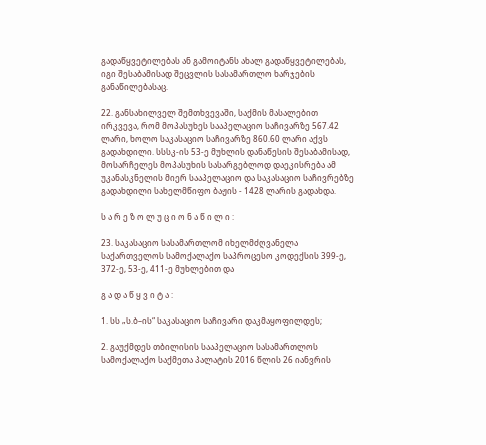გადაწყვეტილებას ან გამოიტანს ახალ გადაწყვეტილებას, იგი შესაბამისად შეცვლის სასამართლო ხარჯების განაწილებასაც.

22. განსახილველ შემთხვევაში, საქმის მასალებით ირკვევა, რომ მოპასუხეს სააპელაციო საჩივარზე 567.42 ლარი, ხოლო საკასაციო საჩივარზე 860.60 ლარი აქვს გადახდილი. სსსკ-ის 53-ე მუხლის დანაწესის შესაბამისად, მოსარჩელეს მოპასუხის სასარგებლოდ დაეკისრება ამ უკანასკნელის მიერ სააპელაციო და საკასაციო საჩივრებზე გადახდილი სახელმწიფო ბაჟის - 1428 ლარის გადახდა.

ს ა რ ე ზ ო ლ უ ც ი ო ნ ა წ ი ლ ი :

23. საკასაციო სასამართლომ იხელმძღვანელა საქართველოს სამოქალაქო საპროცესო კოდექსის 399-ე, 372-ე, 53-ე, 411-ე მუხლებით და

გ ა დ ა წ ყ ვ ი ტ ა :

1. სს „ს.ბ–ის“ საკასაციო საჩივარი დაკმაყოფილდეს;

2. გაუქმდეს თბილისის სააპელაციო სასამართლოს სამოქალაქო საქმეთა პალატის 2016 წლის 26 იანვრის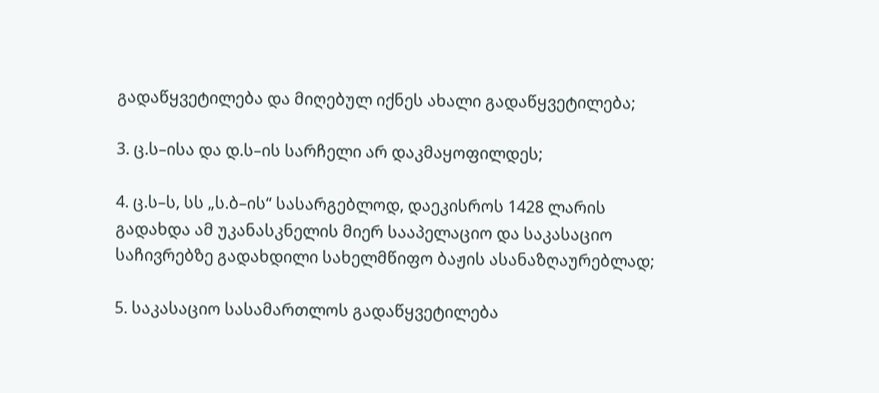გადაწყვეტილება და მიღებულ იქნეს ახალი გადაწყვეტილება;

3. ც.ს–ისა და დ.ს–ის სარჩელი არ დაკმაყოფილდეს;

4. ც.ს–ს, სს „ს.ბ–ის“ სასარგებლოდ, დაეკისროს 1428 ლარის გადახდა ამ უკანასკნელის მიერ სააპელაციო და საკასაციო საჩივრებზე გადახდილი სახელმწიფო ბაჟის ასანაზღაურებლად;

5. საკასაციო სასამართლოს გადაწყვეტილება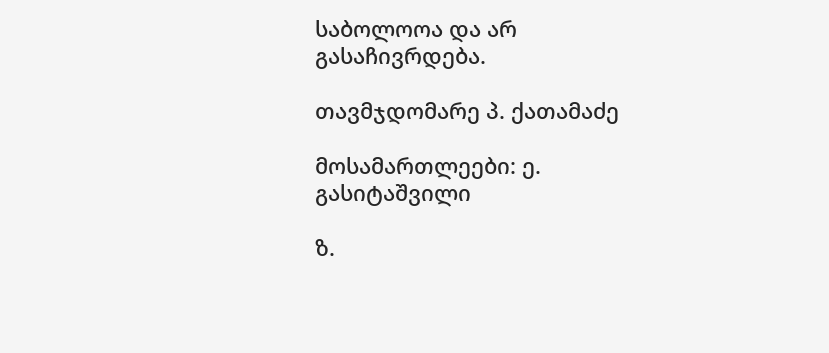საბოლოოა და არ გასაჩივრდება.

თავმჯდომარე პ. ქათამაძე

მოსამართლეები: ე. გასიტაშვილი

ზ.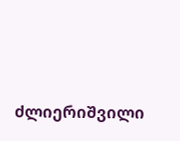ძლიერიშვილი